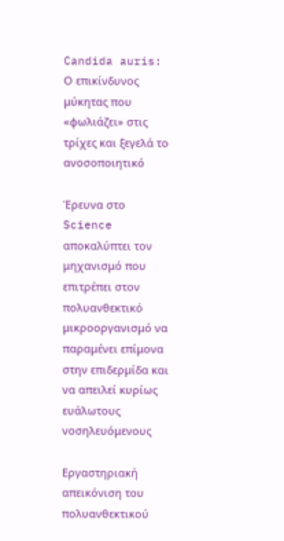Candida auris: Ο επικίνδυνος μύκητας που «φωλιάζει» στις τρίχες και ξεγελά το ανοσοποιητικό

Έρευνα στο Science αποκαλύπτει τον μηχανισμό που επιτρέπει στον πολυανθεκτικό μικροοργανισμό να παραμένει επίμονα στην επιδερμίδα και να απειλεί κυρίως ευάλωτους νοσηλευόμενους

Εργαστηριακή απεικόνιση του πολυανθεκτικού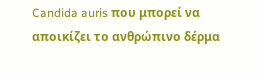Candida auris που μπορεί να αποικίζει το ανθρώπινο δέρμα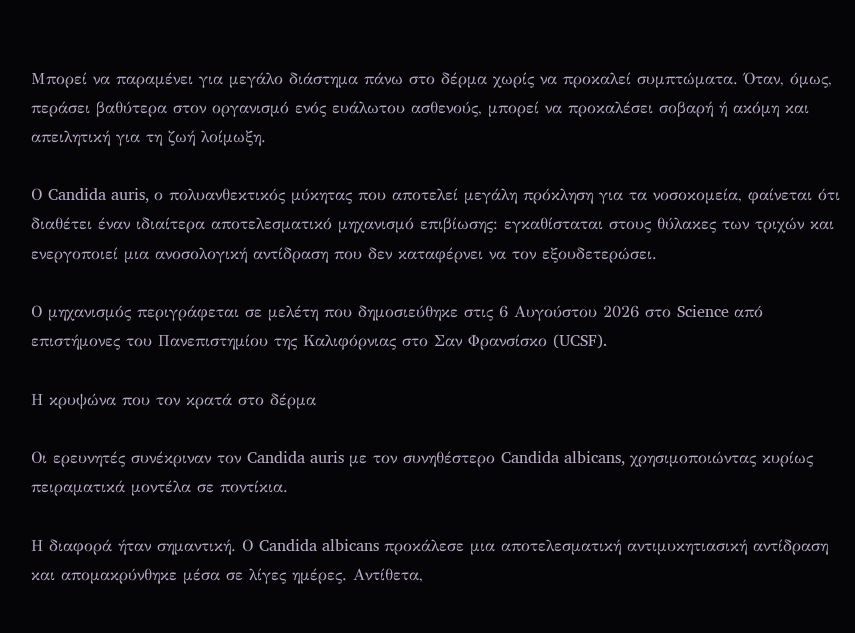Μπορεί να παραμένει για μεγάλο διάστημα πάνω στο δέρμα χωρίς να προκαλεί συμπτώματα. Όταν, όμως, περάσει βαθύτερα στον οργανισμό ενός ευάλωτου ασθενούς, μπορεί να προκαλέσει σοβαρή ή ακόμη και απειλητική για τη ζωή λοίμωξη.

Ο Candida auris, ο πολυανθεκτικός μύκητας που αποτελεί μεγάλη πρόκληση για τα νοσοκομεία, φαίνεται ότι διαθέτει έναν ιδιαίτερα αποτελεσματικό μηχανισμό επιβίωσης: εγκαθίσταται στους θύλακες των τριχών και ενεργοποιεί μια ανοσολογική αντίδραση που δεν καταφέρνει να τον εξουδετερώσει.

Ο μηχανισμός περιγράφεται σε μελέτη που δημοσιεύθηκε στις 6 Αυγούστου 2026 στο Science από επιστήμονες του Πανεπιστημίου της Καλιφόρνιας στο Σαν Φρανσίσκο (UCSF).

Η κρυψώνα που τον κρατά στο δέρμα

Οι ερευνητές συνέκριναν τον Candida auris με τον συνηθέστερο Candida albicans, χρησιμοποιώντας κυρίως πειραματικά μοντέλα σε ποντίκια.

Η διαφορά ήταν σημαντική. Ο Candida albicans προκάλεσε μια αποτελεσματική αντιμυκητιασική αντίδραση και απομακρύνθηκε μέσα σε λίγες ημέρες. Αντίθετα,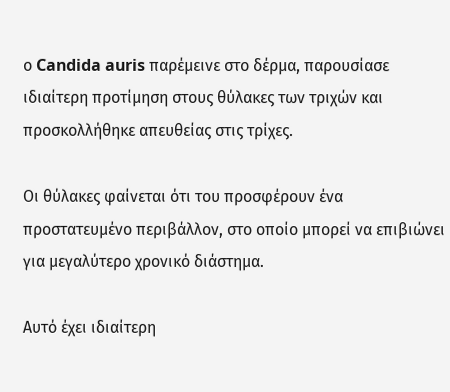ο Candida auris παρέμεινε στο δέρμα, παρουσίασε ιδιαίτερη προτίμηση στους θύλακες των τριχών και προσκολλήθηκε απευθείας στις τρίχες.

Οι θύλακες φαίνεται ότι του προσφέρουν ένα προστατευμένο περιβάλλον, στο οποίο μπορεί να επιβιώνει για μεγαλύτερο χρονικό διάστημα.

Αυτό έχει ιδιαίτερη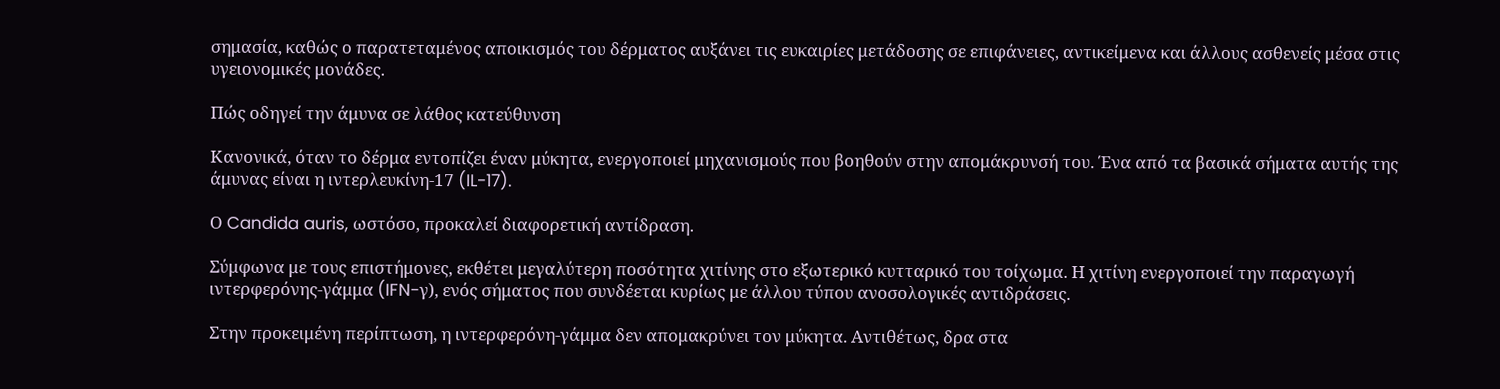σημασία, καθώς ο παρατεταμένος αποικισμός του δέρματος αυξάνει τις ευκαιρίες μετάδοσης σε επιφάνειες, αντικείμενα και άλλους ασθενείς μέσα στις υγειονομικές μονάδες.

Πώς οδηγεί την άμυνα σε λάθος κατεύθυνση

Κανονικά, όταν το δέρμα εντοπίζει έναν μύκητα, ενεργοποιεί μηχανισμούς που βοηθούν στην απομάκρυνσή του. Ένα από τα βασικά σήματα αυτής της άμυνας είναι η ιντερλευκίνη-17 (IL-17).

Ο Candida auris, ωστόσο, προκαλεί διαφορετική αντίδραση.

Σύμφωνα με τους επιστήμονες, εκθέτει μεγαλύτερη ποσότητα χιτίνης στο εξωτερικό κυτταρικό του τοίχωμα. Η χιτίνη ενεργοποιεί την παραγωγή ιντερφερόνης-γάμμα (IFN-γ), ενός σήματος που συνδέεται κυρίως με άλλου τύπου ανοσολογικές αντιδράσεις.

Στην προκειμένη περίπτωση, η ιντερφερόνη-γάμμα δεν απομακρύνει τον μύκητα. Αντιθέτως, δρα στα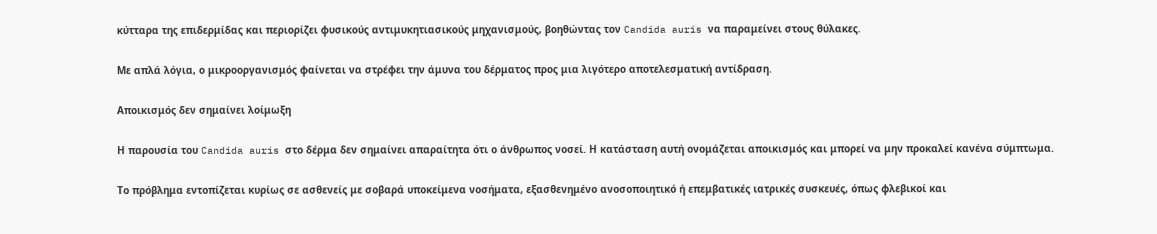κύτταρα της επιδερμίδας και περιορίζει φυσικούς αντιμυκητιασικούς μηχανισμούς, βοηθώντας τον Candida auris να παραμείνει στους θύλακες.

Με απλά λόγια, ο μικροοργανισμός φαίνεται να στρέφει την άμυνα του δέρματος προς μια λιγότερο αποτελεσματική αντίδραση.

Αποικισμός δεν σημαίνει λοίμωξη

Η παρουσία του Candida auris στο δέρμα δεν σημαίνει απαραίτητα ότι ο άνθρωπος νοσεί. Η κατάσταση αυτή ονομάζεται αποικισμός και μπορεί να μην προκαλεί κανένα σύμπτωμα.

Το πρόβλημα εντοπίζεται κυρίως σε ασθενείς με σοβαρά υποκείμενα νοσήματα, εξασθενημένο ανοσοποιητικό ή επεμβατικές ιατρικές συσκευές, όπως φλεβικοί και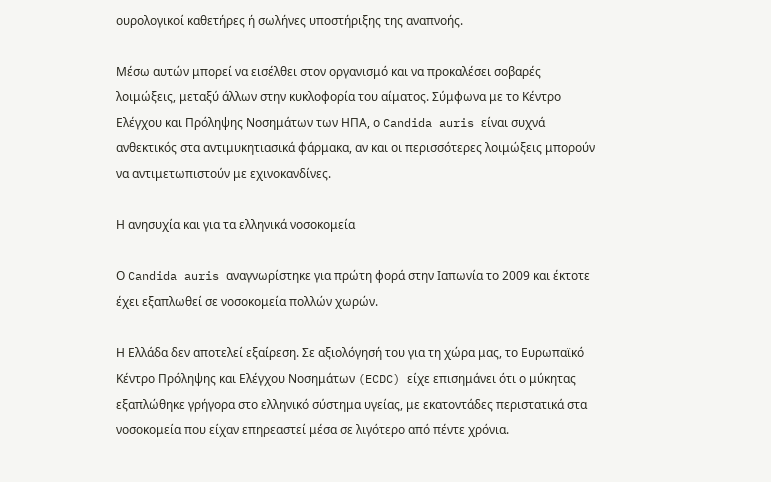ουρολογικοί καθετήρες ή σωλήνες υποστήριξης της αναπνοής.

Μέσω αυτών μπορεί να εισέλθει στον οργανισμό και να προκαλέσει σοβαρές λοιμώξεις, μεταξύ άλλων στην κυκλοφορία του αίματος. Σύμφωνα με το Κέντρο Ελέγχου και Πρόληψης Νοσημάτων των ΗΠΑ, ο Candida auris είναι συχνά ανθεκτικός στα αντιμυκητιασικά φάρμακα, αν και οι περισσότερες λοιμώξεις μπορούν να αντιμετωπιστούν με εχινοκανδίνες.

Η ανησυχία και για τα ελληνικά νοσοκομεία

Ο Candida auris αναγνωρίστηκε για πρώτη φορά στην Ιαπωνία το 2009 και έκτοτε έχει εξαπλωθεί σε νοσοκομεία πολλών χωρών.

Η Ελλάδα δεν αποτελεί εξαίρεση. Σε αξιολόγησή του για τη χώρα μας, το Ευρωπαϊκό Κέντρο Πρόληψης και Ελέγχου Νοσημάτων (ECDC) είχε επισημάνει ότι ο μύκητας εξαπλώθηκε γρήγορα στο ελληνικό σύστημα υγείας, με εκατοντάδες περιστατικά στα νοσοκομεία που είχαν επηρεαστεί μέσα σε λιγότερο από πέντε χρόνια.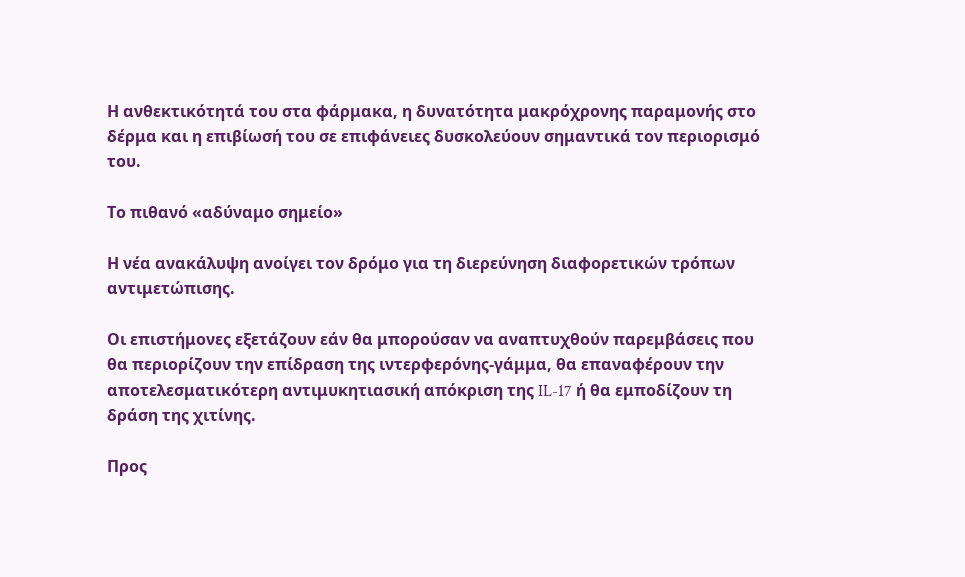Η ανθεκτικότητά του στα φάρμακα, η δυνατότητα μακρόχρονης παραμονής στο δέρμα και η επιβίωσή του σε επιφάνειες δυσκολεύουν σημαντικά τον περιορισμό του.

Το πιθανό «αδύναμο σημείο»

Η νέα ανακάλυψη ανοίγει τον δρόμο για τη διερεύνηση διαφορετικών τρόπων αντιμετώπισης.

Οι επιστήμονες εξετάζουν εάν θα μπορούσαν να αναπτυχθούν παρεμβάσεις που θα περιορίζουν την επίδραση της ιντερφερόνης-γάμμα, θα επαναφέρουν την αποτελεσματικότερη αντιμυκητιασική απόκριση της IL-17 ή θα εμποδίζουν τη δράση της χιτίνης.

Προς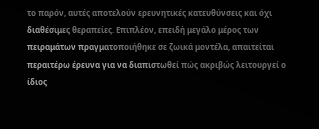το παρόν, αυτές αποτελούν ερευνητικές κατευθύνσεις και όχι διαθέσιμες θεραπείες. Επιπλέον, επειδή μεγάλο μέρος των πειραμάτων πραγματοποιήθηκε σε ζωικά μοντέλα, απαιτείται περαιτέρω έρευνα για να διαπιστωθεί πώς ακριβώς λειτουργεί ο ίδιος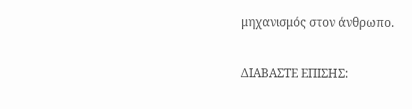μηχανισμός στον άνθρωπο.

ΔΙΑΒΑΣΤΕ ΕΠΙΣΗΣ: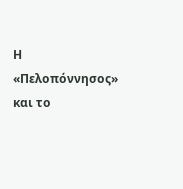Η «Πελοπόννησος» και το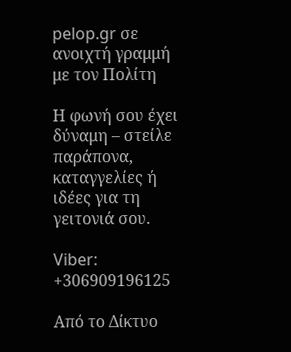pelop.gr σε ανοιχτή γραμμή με τον Πολίτη

Η φωνή σου έχει δύναμη – στείλε παράπονα, καταγγελίες ή ιδέες για τη γειτονιά σου.

Viber: +306909196125

Από το Δίκτυο